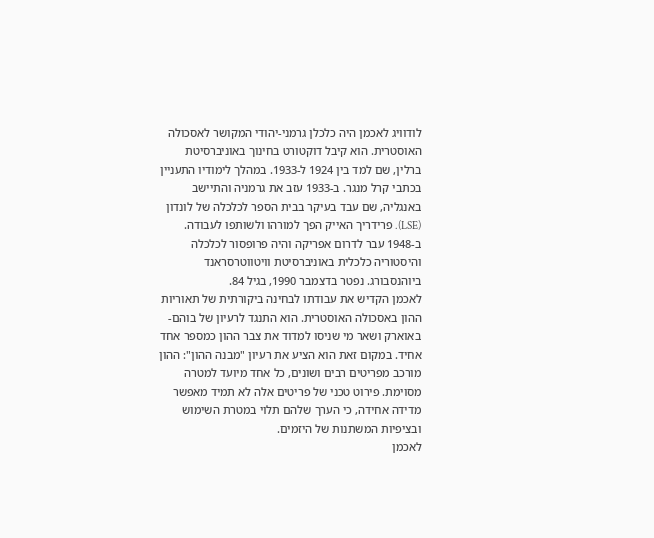לודוויג לאכמן היה כלכלן גרמני-יהודי המקושר לאסכולה האוסטרית. הוא קיבל דוקטורט בחינוך באוניברסיטת ברלין, שם למד בין 1924 ל-1933. במהלך לימודיו התעניין בכתבי קרל מנגר. ב-1933 עזב את גרמניה והתיישב באנגליה, שם עבד בעיקר בבית הספר לכלכלה של לונדון (LSE). פרידריך האייק הפך למורהו ולשותפו לעבודה. ב-1948 עבר לדרום אפריקה והיה פרופסור לכלכלה והיסטוריה כלכלית באוניברסיטת וויטווטרסראנד ביוהנסבורג. נפטר בדצמבר 1990, בגיל 84.
לאכמן הקדיש את עבודתו לבחינה ביקורתית של תאוריות ההון באסכולה האוסטרית. הוא התנגד לרעיון של בוהם-באוארק ושאר מי שניסו למדוד את צבר ההון כמספר אחד אחיד. במקום זאת הוא הציע את רעיון "מבנה ההון": ההון מורכב מפריטים רבים ושונים, כל אחד מיועד למטרה מסוימת. פירוט טכני של פריטים אלה לא תמיד מאפשר מדידה אחידה, כי הערך שלהם תלוי במטרת השימוש ובציפיות המשתנות של היזמים.
לאכמן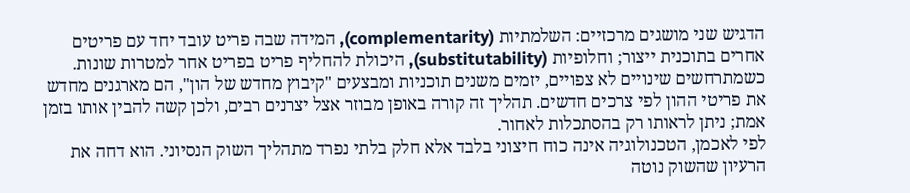הדגיש שני מושגים מרכזיים: השלמתיות (complementarity), המידה שבה פריט עובד יחד עם פריטים אחרים בתוכנית ייצור; וחלופיות (substitutability), היכולת להחליף פריט בפריט אחר למטרות שונות. כשמתרחשים שינויים לא צפויים, יזמים משנים תוכניות ומבצעים "קיבוץ מחדש של הון", הם מארגנים מחדש את פריטי ההון לפי צרכים חדשים. תהליך זה קורה באופן מבוזר אצל יצרנים רבים, ולכן קשה להבין אותו בזמן אמת; ניתן לראותו רק בהסתכלות לאחור.
לפי לאכמן, הטכנולוגיה אינה כוח חיצוני בלבד אלא חלק בלתי נפרד מתהליך השוק הנסיוני. הוא דחה את הרעיון שהשוק נוטה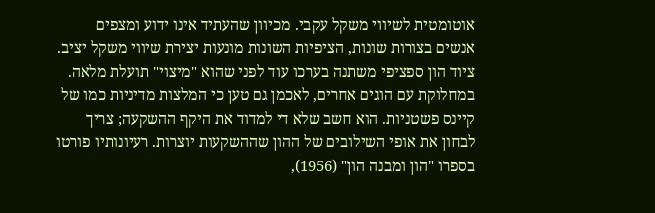אוטומטית לשיווי משקל עקבי. מכיוון שהעתיד אינו ידוע ומצפים אנשים בצורות שונות, הציפיות השונות מונעות יצירת שיווי משקל יציב. ציוד הון ספציפי משתנה בערכו עוד לפני שהוא "מיצוי" תועלת מלאה.
במחלוקת עם הוגים אחרים, לאכמן גם טען כי המלצות מדיניות כמו של קיינס פשטניות. הוא חשב שלא די למדוד את היקף ההשקעה; צריך לבחון את אופי השילובים של ההון שההשקעות יוצרות. רעיונותיו פורטו בספרו "הון ומבנה הון" (1956),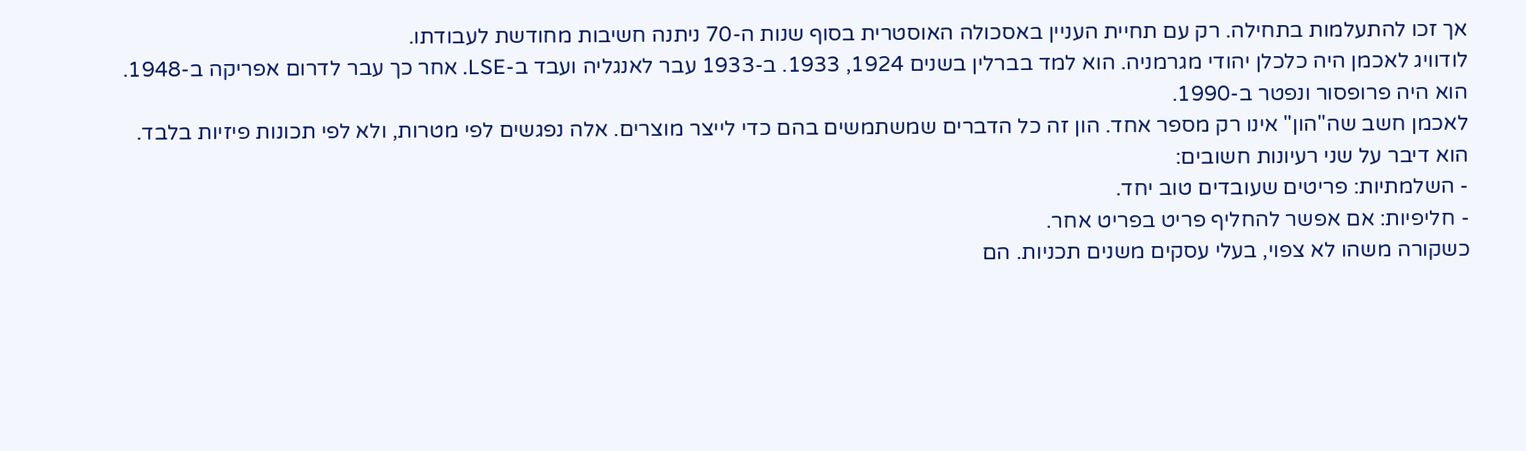אך זכו להתעלמות בתחילה. רק עם תחיית העניין באסכולה האוסטרית בסוף שנות ה-70 ניתנה חשיבות מחודשת לעבודתו.
לודוויג לאכמן היה כלכלן יהודי מגרמניה. הוא למד בברלין בשנים 1924, 1933. ב-1933 עבר לאנגליה ועבד ב-LSE. אחר כך עבר לדרום אפריקה ב-1948. הוא היה פרופסור ונפטר ב-1990.
לאכמן חשב שה"הון" אינו רק מספר אחד. הון זה כל הדברים שמשתמשים בהם כדי לייצר מוצרים. אלה נפגשים לפי מטרות, ולא לפי תכונות פיזיות בלבד.
הוא דיבר על שני רעיונות חשובים:
- השלמתיות: פריטים שעובדים טוב יחד.
- חליפיות: אם אפשר להחליף פריט בפריט אחר.
כשקורה משהו לא צפוי, בעלי עסקים משנים תכניות. הם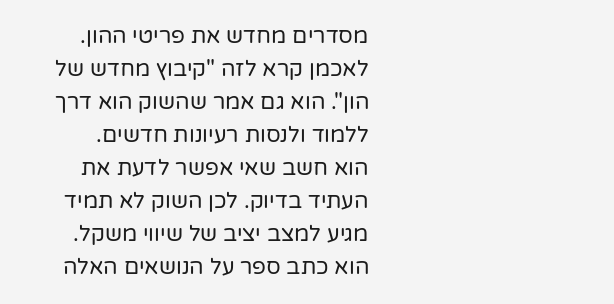מסדרים מחדש את פריטי ההון. לאכמן קרא לזה "קיבוץ מחדש של הון". הוא גם אמר שהשוק הוא דרך ללמוד ולנסות רעיונות חדשים.
הוא חשב שאי אפשר לדעת את העתיד בדיוק. לכן השוק לא תמיד מגיע למצב יציב של שיווי משקל. הוא כתב ספר על הנושאים האלה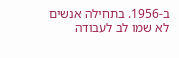ב-1956. בתחילה אנשים לא שמו לב לעבודה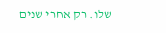שלו. רק אחרי שנים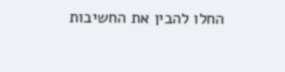החלו להבין את החשיבות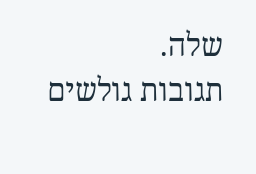שלה.
תגובות גולשים